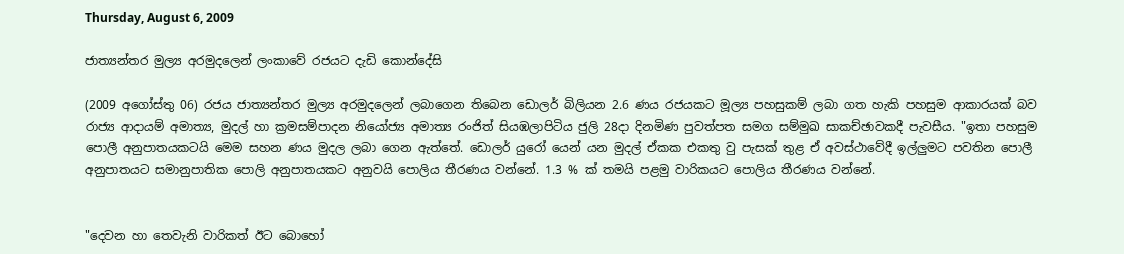Thursday, August 6, 2009

ජාත්‍යන්තර මුල්‍ය අරමුදලෙන් ලංකාවේ රජයට දැඩි කොන්දේසි

(2009 අගෝස්තු 06) රජය ජාත්‍යන්තර මුල්‍ය අරමුදලෙන් ලබාගෙන තිබෙන ඩොලර් බිලියන 2.6 ණය රජයකට මූල්‍ය පහසුකම් ලබා ගත හැකි පහසුම ආකාරයක් බව රාජ්‍ය ආදායම් අමාත්‍ය, මුදල් හා ක්‍රමසම්පාදන නියෝජ්‍ය අමාත්‍ය රංජිත් සියඹලාපිටිය ජුලි 28දා දිනමිණ පුවත්පත සමග සම්මුඛ සාකච්ඡාවකදී පැවසීය. "ඉතා පහසුම පොලී අනුපාතයකටයි මෙම සහන ණය මුදල ලබා ගෙන ඇත්තේ. ඩොලර් යුරෝ යෙන් යන මුදල් ඒකක එකතු වු පැසක් තුළ ඒ අවස්ථාවේදී ඉල්ලුමට පවතින පොලී අනුපාතයට සමානුපාතික පොලි අනුපාතයකට අනුවයි පොලිය තීරණය වන්නේ. 1.3 % ක් තමයි පළමු වාරිකයට පොලිය තීරණය වන්නේ.


"දෙවන හා තෙවැනි වාරිකත් ඊට බොහෝ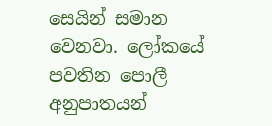සෙයින් සමාන වෙනවා. ලෝකයේ පවතින පොලී අනුපාතයන්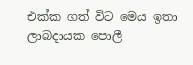එක්ක ගත් විට මෙය ඉතා ලාබදායක පොලී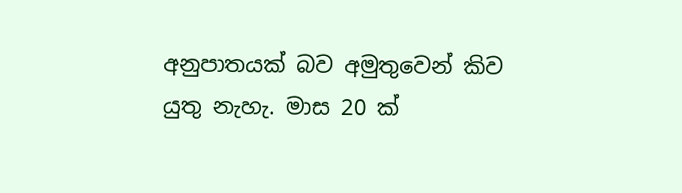අනුපාතයක් බව අමුතුවෙන් කිව යුතු නැහැ. මාස 20 ක්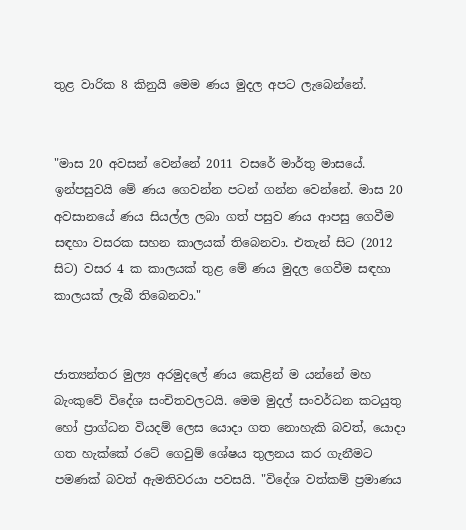තුළ වාරික 8 කිනුයි මෙම ණය මුදල අපට ලැබෙන්නේ.


"මාස 20 අවසන් වෙන්නේ 2011 වසරේ මාර්තු මාසයේ. ඉන්පසුවයි මේ ණය ගෙවන්න පටන් ගන්න වෙන්නේ. මාස 20 අවසානයේ ණය සියල්ල ලබා ගත් පසුව ණය ආපසු ගෙවීම සඳහා වසරක සහන කාලයක් තිබෙනවා. එතැන් සිට (2012 සිට) වසර 4 ක කාලයක් තුළ මේ ණය මුදල ගෙවීම සඳහා කාලයක් ලැබී තිබෙනවා."


ජාත්‍යන්තර මුල්‍ය අරමුදලේ ණය කෙළින් ම යන්නේ මහ බැංකුවේ විදේශ සංචිතවලටයි. මෙම මුදල් සංවර්ධන කටයුතු හෝ ප්‍රාග්ධන වියදම් ලෙස යොදා ගත නොහැකි බවත්, යොදා ගත හැක්කේ රටේ ගෙවුම් ශේෂය තුලනය කර ගැනීමට පමණක් බවත් ඇමතිවරයා පවසයි. "විදේශ වත්කම් ප්‍රමාණය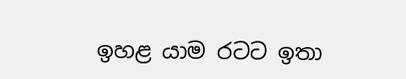ඉහළ යාම රටට ඉතා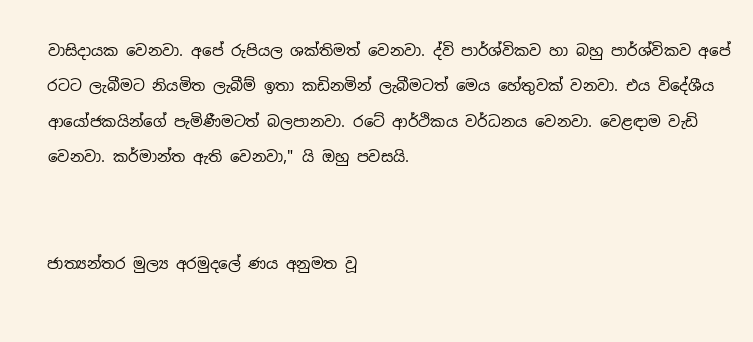වාසිදායක වෙනවා. අපේ රුපියල ශක්තිමත් වෙනවා. ද්වි පාර්ශ්විකව හා බහු පාර්ශ්විකව අපේ රටට ලැබීමට නියමිත ලැබීම් ඉතා කඩිනමින් ලැබීමටත් මෙය හේතුවක් වනවා. එය විදේශීය ආයෝජකයින්ගේ පැමිණීමටත් බලපානවා. රටේ ආර්ථිකය වර්ධනය වෙනවා. වෙළඳාම වැඩි වෙනවා. කර්මාන්ත ඇති වෙනවා," යි ඔහු පවසයි.


ජාත්‍යන්තර මුල්‍ය අරමුදලේ ණය අනුමත වූ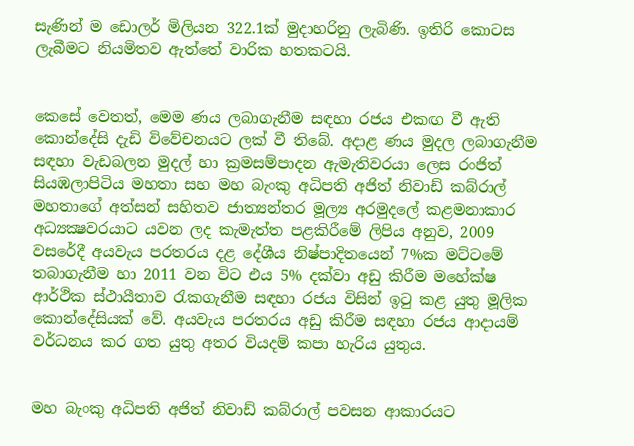සැණින් ම ඩොලර් මිලියන 322.1ක් මුදාහරිනු ලැබිණි. ඉතිරි කොටස ලැබීමට නියමිතව ඇත්තේ වාරික හතකටයි.


කෙසේ වෙතත්, මෙම ණය ලබාගැනීම සඳහා රජය එකඟ වී ඇති කොන්දේසි දැඩි විවේචනයට ලක් වී තිබේ. අදාළ ණය මුදල ලබාගැනීම සඳහා වැඩබලන මුදල් හා ක්‍රමසම්පාදන ඇමැතිවරයා ලෙස රංජිත් සියඹලාපිටිය මහතා සහ මහ බැංකු අධිපති අජිත් නිවාඩ් කබ්රාල් මහතාගේ අත්සන් සහිතව ජාත්‍යන්තර මූල්‍ය අරමුදලේ කළමනාකාර අධ්‍යක්‍ෂවරයාට යවන ලද කැමැත්ත පළකිරීමේ ලිපිය අනුව, 2009 වසරේදී අයවැය පරතරය දළ දේශීය නිෂ්පාදිතයෙන් 7%ක මට්ටමේ තබාගැනීම හා 2011 වන විට එය 5% දක්වා අඩු කිරීම මහේක්ෂ ආර්ථික ස්ථායීතාව රැකගැනීම සඳහා රජය විසින් ඉටු කළ යුතු මූලික කොන්දේසියක් වේ. අයවැය පරතරය අඩු කිරීම සඳහා රජය ආදායම් වර්ධනය කර ගත යුතු අතර වියදම් කපා හැරිය යුතුය.


මහ බැංකු අධිපති අජිත් නිවාඩ් කබ්රාල් පවසන ආකාරයට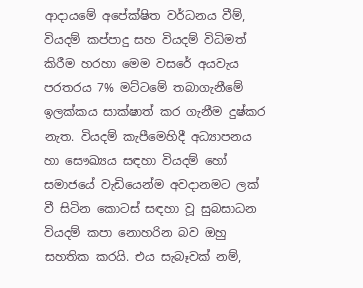ආදායමේ අපේක්ෂිත වර්ධනය වීම්, වියදම් කප්පාදු සහ වියදම් විධිමත් කිරීම හරහා මෙම වසරේ අයවැය පරතරය 7% මට්ටමේ තබාගැනීමේ ඉලක්කය සාක්ෂාත් කර ගැනීම දුෂ්කර නැත. වියදම් කැපීමෙහිදී අධ්‍යාපනය හා සෞඛ්‍යය සඳහා වියදම් හෝ සමාජයේ වැඩියෙන්ම අවදානමට ලක් වී සිටින කොටස් සඳහා වූ සුබසාධන වියදම් කපා නොහරින බව ඔහු සහතික කරයි. එය සැබෑවක් නම්,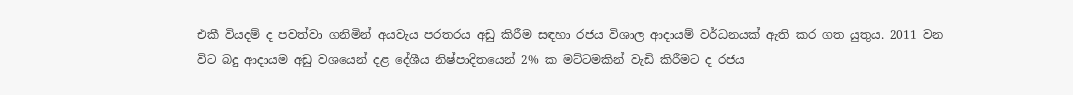එකී වියදම් ද පවත්වා ගනිමින් අයවැය පරතරය අඩු කිරීම සඳහා රජය විශාල ආදායම් වර්ධනයක් ඇති කර ගත යුතුය. 2011 වන විට බදු ආදායම අඩු වශයෙන් දළ දේශීය නිෂ්පාදිතයෙන් 2% ක මට්ටමකින් වැඩි කිරීමට ද රජය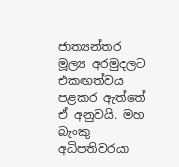ජාත්‍යන්තර මූල්‍ය අරමුදලට එකඟත්වය පළකර ඇත්තේ ඒ අනුවයි. මහ බැංකු අධිපතිවරයා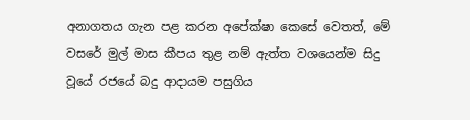අනාගතය ගැන පළ කරන අපේක්ෂා කෙසේ වෙතත්, මේ වසරේ මුල් මාස කීපය තුළ නම් ඇත්ත වශයෙන්ම සිදු වූයේ රජයේ බදු ආදායම පසුගිය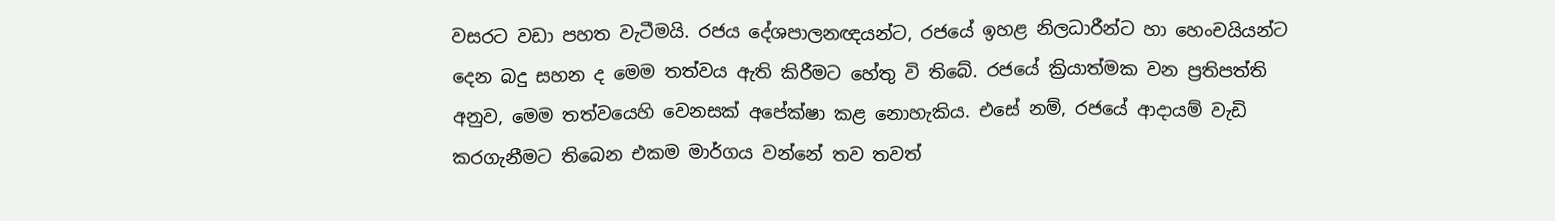වසරට වඩා පහත වැටීමයි. රජය දේශපාලනඥයන්ට, රජයේ ඉහළ නිලධාරීන්ට හා හෙංචයියන්ට දෙන බදු සහන ද මෙම තත්වය ඇති කිරීමට හේතු වි තිබේ. රජයේ ක්‍රියාත්මක වන ප්‍රතිපත්ති අනුව, මෙම තත්වයෙහි වෙනසක් අපේක්ෂා කළ නොහැකිය. එසේ නම්, රජයේ ආදායම් වැඩි කරගැනීමට තිබෙන එකම මාර්ගය වන්නේ තව තවත්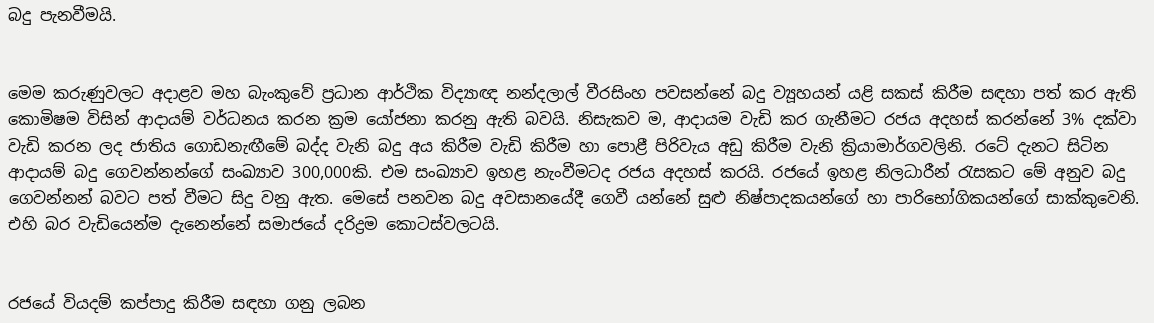බදු පැනවීමයි.


මෙම කරුණුවලට අදාළව මහ බැංකුවේ ප්‍රධාන ආර්ථික විද්‍යාඥ නන්දලාල් වීරසිංහ පවසන්නේ බදු ව්‍යූහයන් යළි සකස් කිරීම සඳහා පත් කර ඇති කොමිෂම විසින් ආදායම් වර්ධනය කරන ක්‍රම යෝජනා කරනු ඇති බවයි. නිසැකව ම, ආදායම වැඩි කර ගැනීමට රජය අදහස් කරන්නේ 3% දක්වා වැඩි කරන ලද ජාතිය ගොඩනැඟීමේ බද්ද වැනි බදු අය කිරීම වැඩි කිරීම හා පොළී පිරිවැය අඩු කිරීම වැනි ක්‍රියාමාර්ගවලිනි. රටේ දැනට සිටින ආදායම් බදු ගෙවන්නන්ගේ සංඛ්‍යාව 300,000කි. එම සංඛ්‍යාව ඉහළ නැංවීමටද රජය අදහස් කරයි. රජයේ ඉහළ නිලධාරීන් රැසකට මේ අනුව බදු ගෙවන්නන් බවට පත් වීමට සිදු වනු ඇත. මෙසේ පනවන බදු අවසානයේදී ගෙවී යන්නේ සුළු නිෂ්පාදකයන්ගේ හා පාරිභෝගිකයන්ගේ සාක්කුවෙනි. එහි බර වැඩියෙන්ම දැනෙන්නේ සමාජයේ දරිද්‍රම කොටස්වලටයි.


රජයේ වියදම් කප්පාදු කිරීම සඳහා ගනු ලබන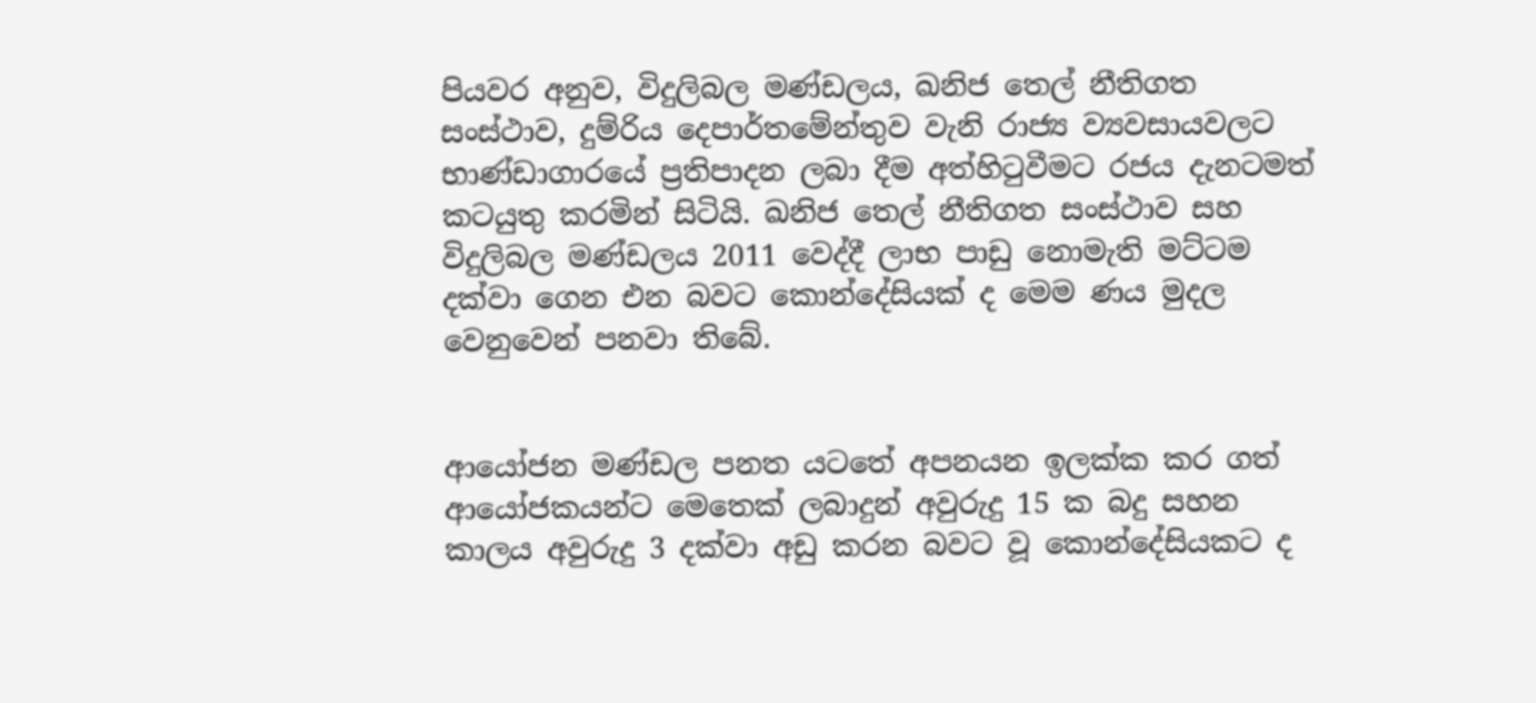පියවර අනුව, විදුලිබල මණ්‌ඩලය, ඛනිජ තෙල් නීතිගත සංස්‌ථාව, දුම්රිය දෙපාර්තමේන්තුව වැනි රාජ්‍ය ව්‍යවසායවලට භාණ්ඩාගාරයේ ප්‍රතිපාදන ලබා දීම අත්හිටුවීමට රජය දැනටමත් කටයුතු කරමින් සිටියි. ඛනිජ තෙල් නීතිගත සංස්‌ථාව සහ විදුලිබල මණ්‌ඩලය 2011 වෙද්දී ලාභ පාඩු නොමැති මට්‌ටම දක්‌වා ගෙන එන බවට කොන්දේසියක්‌ ද මෙම ණය මුදල වෙනුවෙන් පනවා තිබේ.


ආයෝජන මණ්‌ඩල පනත යටතේ අපනයන ඉලක්ක කර ගත් ආයෝජකයන්ට මෙතෙක්‌ ලබාදුන් අවුරුදු 15 ක බදු සහන කාලය අවුරුදු 3 දක්‌වා අඩු කරන බවට වූ කොන්දේසියකට ද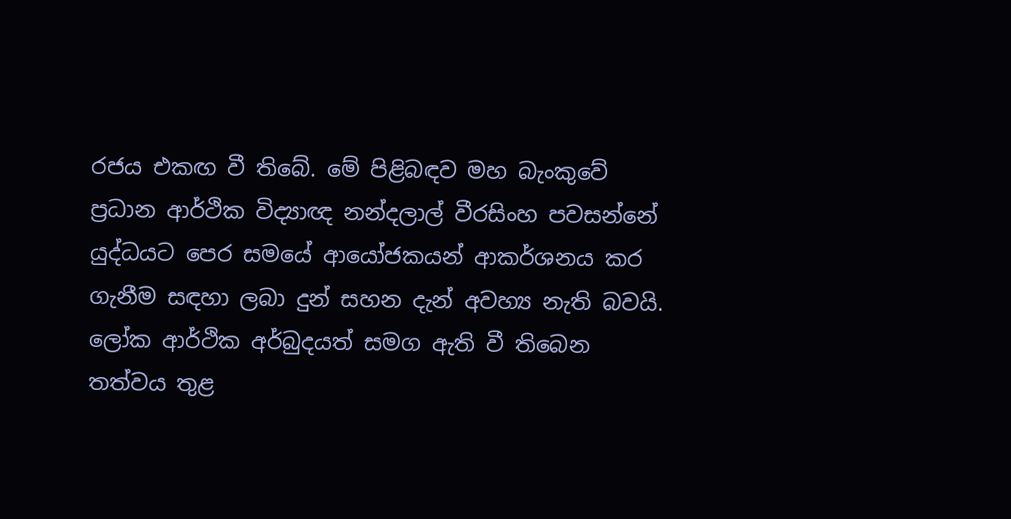රජය එකඟ වී තිබේ. මේ පිළිබඳව මහ බැංකුවේ ප්‍රධාන ආර්ථික විද්‍යාඥ නන්දලාල් වීරසිංහ පවසන්නේ යුද්ධයට පෙර සමයේ ආයෝජකයන් ආකර්ශනය කර ගැනීම සඳහා ලබා දුන් සහන දැන් අවහ්‍ය නැති බවයි. ලෝක ආර්ථික අර්බුදයත් සමග ඇති වී තිබෙන තත්වය තුළ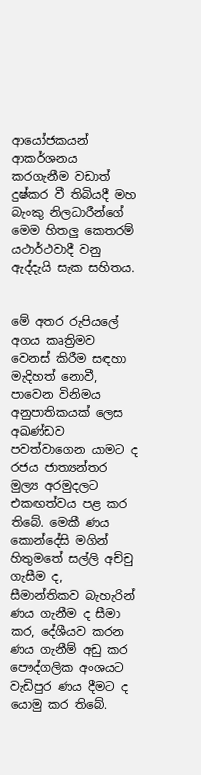ආයෝජකයන් ආකර්ශනය කරගැනීම වඩාත් දුෂ්කර වී තිබියදී මහ බැංකු නිලධාරීන්ගේ මෙම හිතලු කෙතරම් යථාර්ථවාදී වනු ඇද්දැයි සැක සහිතය.


මේ අතර රුපියලේ අගය කෘත්‍රිමව වෙනස් කිරීම සඳහා මැදිහත් නොවී, පාවෙන විනිමය අනුපාතිකයක්‌ ලෙස අඛණ්‌ඩව පවත්වාගෙන යාමට ද රජය ජාත්‍යන්තර මුල්‍ය අරමුදලට එකඟත්වය පළ කර තිබේ. මෙකී ණය කොන්දේසි මගින් හිතුමතේ සල්ලි අච්චු ගැසීම ද, සීමාන්තිකව බැහැරින් ණය ගැනීම ද සීමා කර, දේශීයව කරන ණය ගැනීම් අඩු කර පෞද්ගලික අංශයට වැඩිපුර ණය දීමට ද යොමු කර තිබේ.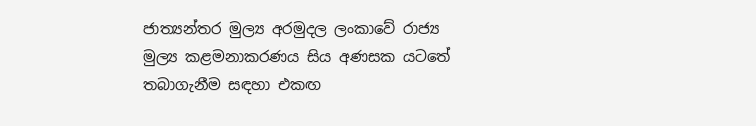ජාත්‍යන්තර මුල්‍ය අරමුදල ලංකාවේ රාජ්‍ය මුල්‍ය කළමනාකරණය සිය අණසක යටතේ තබාගැනීම සඳහා එකඟ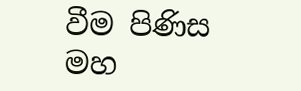වීම පිණිස මහ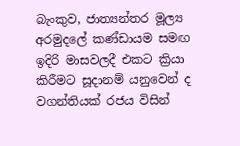බැංකුව, ජාත්‍යන්තර මූල්‍ය අරමුදලේ කණ්‌ඩායම සමඟ ඉදිරි මාසවලදී එකට ක්‍රියා කිරීමට සූදානම් යනුවෙන් ද වගන්තියක්‌ රජය විසින්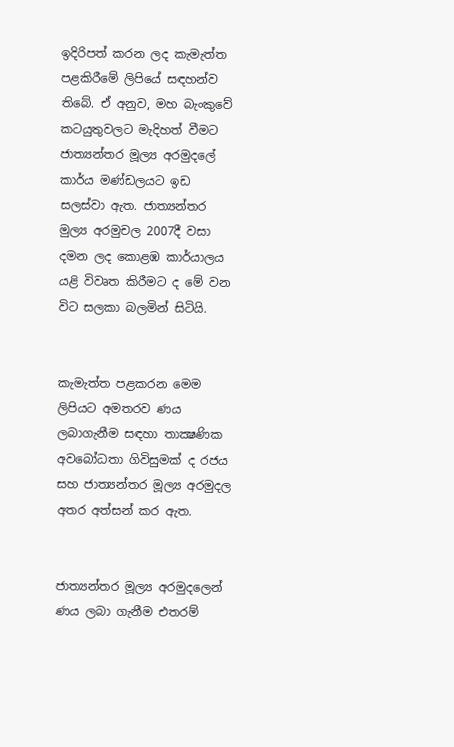ඉදිරිපත් කරන ලද කැමැත්ත පළකිරීමේ ලිපියේ සඳහන්ව තිබේ. ඒ අනුව, මහ බැංකුවේ කටයුතුවලට මැදිහත් වීමට ජාත්‍යන්තර මූල්‍ය අරමුදලේ කාර්ය මණ්‌ඩලයට ඉඩ සලස්‌වා ඇත. ජාත්‍යන්තර මුල්‍ය අරමුචල 2007දී වසා දමන ලද කොළඹ කාර්යාලය යළි විවෘත කිරීමට ද මේ වන විට සලකා බලමින් සිටියි.


කැමැත්ත පළකරන මෙම ලිපියට අමතරව ණය ලබාගැනීම සඳහා තාක්‍ෂණික අවබෝධතා ගිවිසුමක්‌ ද රජය සහ ජාත්‍යන්තර මූල්‍ය අරමුදල අතර අත්සන් කර ඇත.


ජාත්‍යන්තර මූල්‍ය අරමුදලෙන් ණය ලබා ගැනීම එතරම්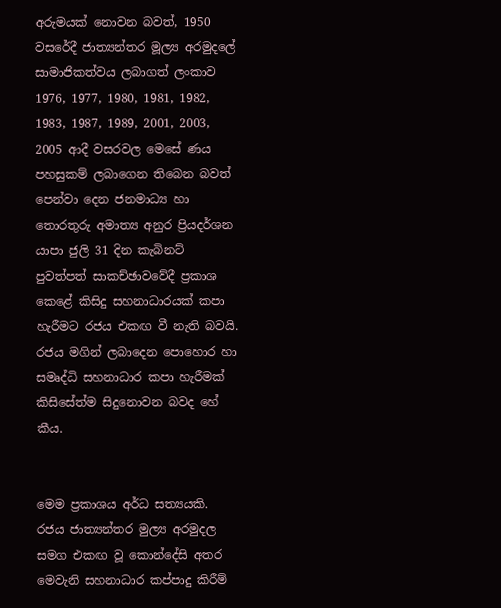අරුමයක් නොවන බවත්, 1950 වසරේදී ජාත්‍යන්තර මූල්‍ය අරමුදලේ සාමාජිකත්වය ලබාගත් ලංකාව 1976, 1977, 1980, 1981, 1982, 1983, 1987, 1989, 2001, 2003, 2005 ආදී වසරවල මෙසේ ණය පහසුකම් ලබාගෙන තිබෙන බවත් පෙන්වා දෙන ජනමාධ්‍ය හා තොරතුරු අමාත්‍ය අනුර ප්‍රියදර්ශන යාපා ජුලි 31 දින කැබිනට් පුවත්පත් සාකච්ඡාවවේදී ප්‍රකාශ කෙළේ කිසිදු සහනාධාරයක් කපා හැරීමට රජය එකඟ වී නැති බවයි. රජය මගින් ලබාදෙන පොහොර හා සමෘද්ධි සහනාධාර කපා හැරීමක්‌ කිසිසේත්ම සිදුනොවන බවද හේ කීය.


මෙම ප්‍රකාශය අර්ධ සත්‍යයකි. රජය ජාත්‍යන්තර මුල්‍ය අරමුදල සමග එකඟ වූ කොන්දේසි අතර මෙවැනි සහනාධාර කප්පාදු කිරීම්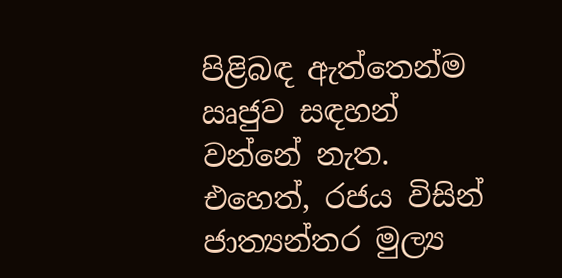පිළිබඳ ඇත්තෙන්ම ඍජුව සඳහන් වන්නේ නැත. එහෙත්, රජය විසින් ජාත්‍යන්තර මුල්‍ය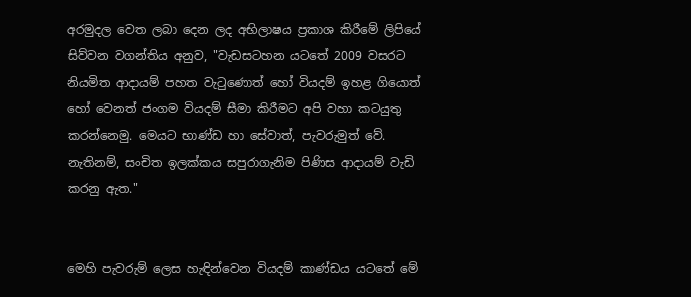අරමුදල වෙත ලබා දෙන ලද අභිලාෂය ප්‍රකාශ කිරීමේ ලිපියේ සිව්වන වගන්තිය අනුව, "වැඩසටහන යටතේ 2009 වසරට නියමිත ආදායම් පහත වැටුණොත් හෝ වියදම් ඉහළ ගියොත් හෝ වෙනත් ජංගම වියදම් සීමා කිරීමට අපි වහා කටයුතු කරන්නෙමු. මෙයට භාණ්ඩ හා සේවාත්, පැවරුමුත් වේ. නැතිනම්, සංචිත ඉලක්කය සපුරාගැනිම පිණිස ආදායම් වැඩි කරනු ඇත."


මෙහි පැවරුම් ලෙස හැඳින්වෙන වියදම් කාණ්ඩය යටතේ මේ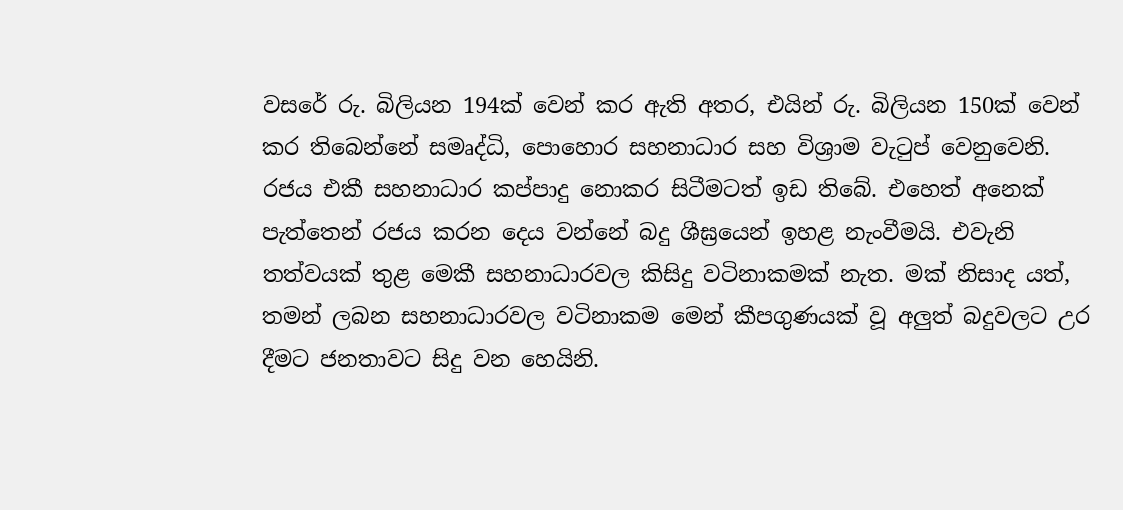වසරේ රු. බිලියන 194ක් වෙන් කර ඇති අතර, එයින් රු. බිලියන 150ක් වෙන් කර තිබෙන්නේ සමෘද්ධි, පොහොර සහනාධාර සහ විශ්‍රාම වැටුප් වෙනුවෙනි. රජය ‍එකී සහනාධාර කප්පාදු නොකර සිටීමටත් ඉඩ තිබේ. එහෙත් අනෙක් පැත්තෙන් රජය කරන දෙය වන්නේ බදු ශීඝ්‍රයෙන් ඉහළ නැංවීමයි. එවැනි තත්වයක් තුළ මෙකී සහනාධාරවල කිසිදු වටිනාකමක් නැත. මක් නිසාද යත්, තමන් ලබන සහනාධාරවල වටිනාකම මෙන් කීපගුණයක් වූ අලුත් බදුවලට උර දීමට ජනතාවට සිදු වන හෙයිනි.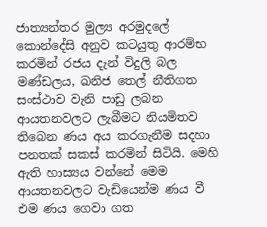ජාත්‍යන්තර මුල්‍ය අරමුදලේ කොන්දේසි අනුව කටයුතු ආරම්භ කරමින් රජය දැන් විදුලි බල මණ්ඩලය, ඛනිජ තෙල් නීතිගත සංස්ථාව වැනි පාඩු ලබන ආයතනවලට ලැබීමට නියමිතව තිබෙන ණය අය කරගැනීම සදහා පනතක් සකස් කරමින් සිටියි. මෙහි ඇති හාස්‍යය වන්නේ මෙම ආයතනවලට වැඩියෙන්ම ණය වී එම ණය ගෙවා ගත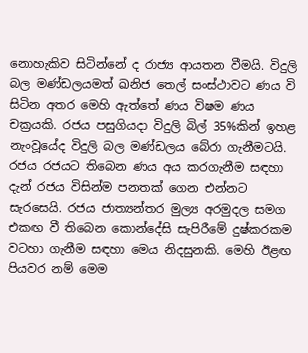නොහැකිව සිටින්නේ ද රාජ්‍ය ආයතන වීමයි. විදුලි බල මණ්ඩලයමත් ඛනිජ තෙල් සංස්ථාවට ණය වි සිටින අතර මෙහි ඇත්තේ ණය විෂම ණය චක්‍රයකි. රජය පසුගියදා විදුලි බිල් 35%කින් ඉහළ නැංවූයේද විදුලි බල මණ්ඩලය බේරා ගැනීමටයි. රජය රජයට තිබෙන ණය අය කරගැනීම සඳහා දැන් රජය විසින්ම පනතක් ගෙන එන්නට සැරසෙයි. රජය ජාත්‍යන්තර මුල්‍ය අරමුදල සමග එකඟ වී තිබෙන කොන්දේසි සැපිරීමේ දුෂ්කරකම වටහා ගැනීම සඳහා මෙය නිදසුනකි. මෙහි ඊළඟ පියවර නම් මෙම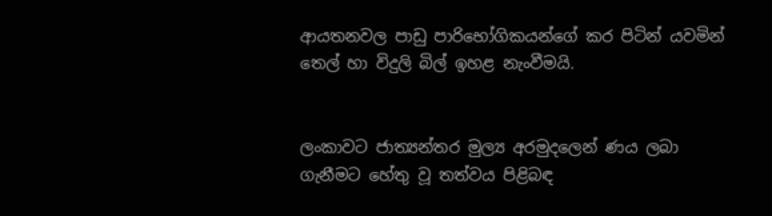ආයතනවල පාඩු පාරිභෝගිකයන්ගේ කර පිටින් යවමින් තෙල් හා විදුලි බිල් ඉහළ නැංවීමයි.


ලංකාවට ජාත්‍යන්තර මුල්‍ය අරමුදලෙන් ණය ලබා ගැනීමට හේතු වූ තත්වය පිළිබඳ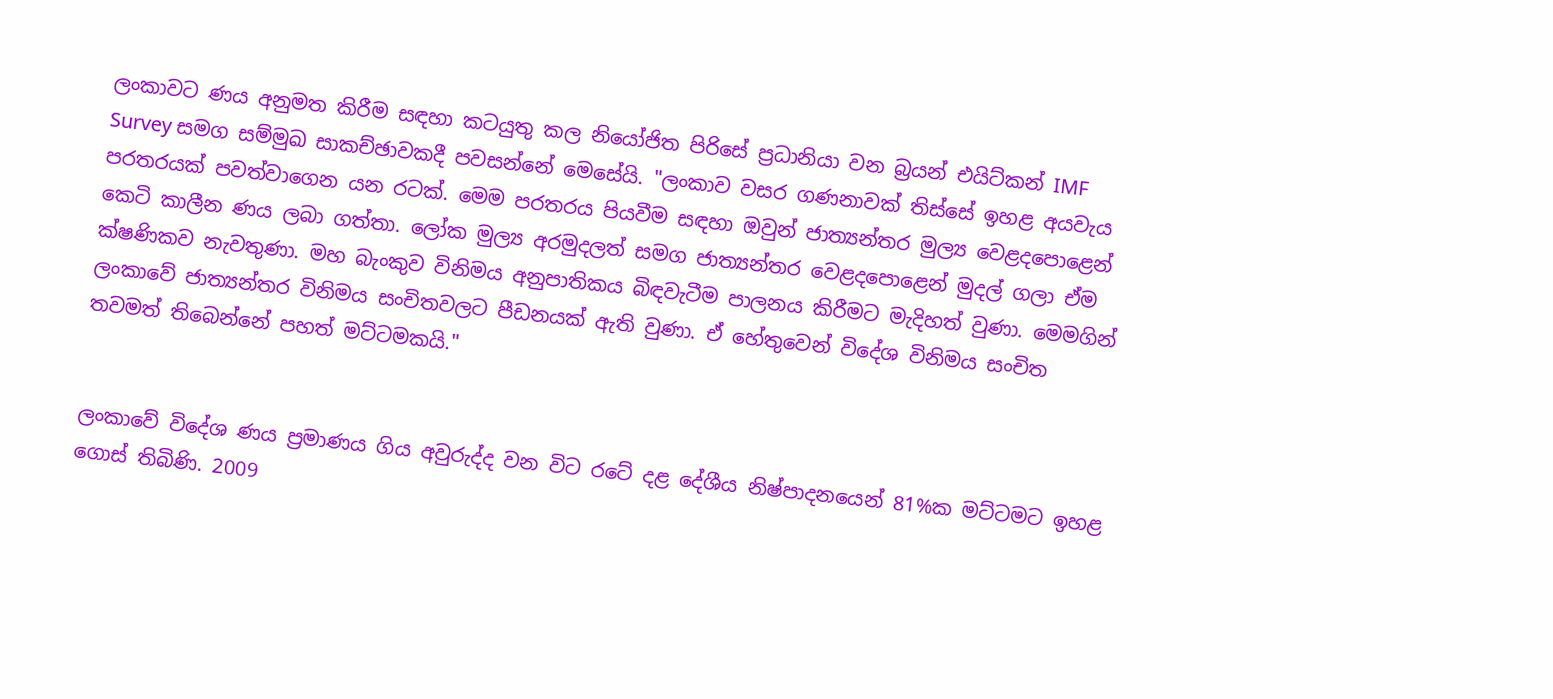ලංකාවට ණය අනුමත කිරීම සඳහා කටයුතු කල නියෝජිත පිරිසේ ප්‍රධානියා වන බ්‍රයන් එයිට්කන් IMF Survey සමග සම්මුඛ සාකච්ඡාවකදී පවසන්නේ මෙසේයි. "ලංකාව වසර ගණනාවක් තිස්සේ ඉහළ අයවැය පරතරයක් පවත්වාගෙන යන රටක්. මෙම පරතරය පියවීම සඳහා ඔවුන් ජාත්‍යන්තර මුල්‍ය වෙළදපොළෙන් කෙටි කාලීන ණය ලබා ගත්තා. ලෝක මුල්‍ය අරමුදලත් සමග ජාත්‍යන්තර වෙළදපොළෙන් මුදල් ගලා ඒම ක්ෂණිකව නැවතුණා. මහ බැංකුව විනිමය අනුපාතිකය බිඳවැටීම පාලනය කිරීමට මැදිහත් වුණා. මෙමගින් ලංකාවේ ජාත්‍යන්තර විනිමය සංචිතවලට පීඩනයක් ඇති වුණා. ඒ හේතුවෙන් විදේශ විනිමය සංචිත තවමත් තිබෙන්නේ පහත් මට්ටමකයි."


ලංකාවේ විදේශ ණය ප්‍රමාණය ගිය අවුරුද්ද වන විට රටේ දළ දේශීය නිෂ්පාදනයෙන් 81%ක මට්ටමට ඉහළ ගොස් තිබිණි. 2009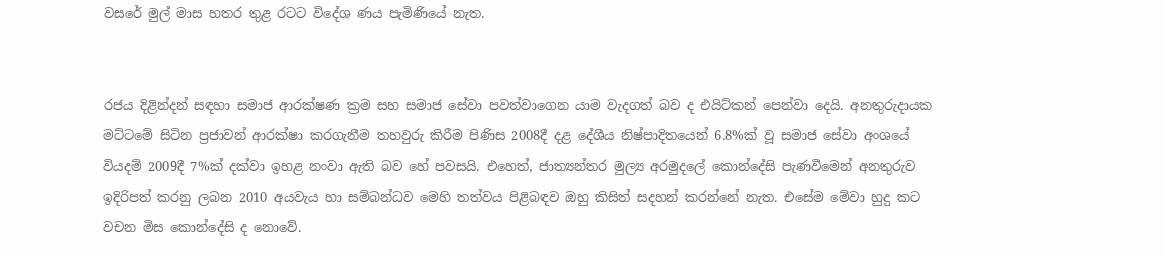වසරේ මුල් මාස හතර තුළ රටට විදේශ ණය පැමිණියේ නැත.


රජය දිළින්දන් සඳහා සමාජ ආරක්ෂණ ක්‍රම සහ සමාජ සේවා පවත්වාගෙන යාම වැදගත් බව ද එයිට්කන් පෙන්වා දෙයි. අනතුරුදායක මට්ටමේ සිටින ප්‍රජාවන් ආරක්ෂා කරගැනීම තහවුරු කිරීම පිණිස 2008දී දළ දේශීය නිෂ්පාදිතයෙන් 6.8%ක් වූ සමාජ සේවා අංශයේ වියදම් 2009දී 7%ක් දක්වා ඉහළ නංවා ඇති බව හේ පවසයි. එහෙත්, ජාත්‍යන්තර මුල්‍ය අරමුදලේ කොන්දේසි පැණවීමෙන් අනතුරුව ඉදිරිපත් කරනු ලබන 2010 අයවැය හා සම්බන්ධව මෙහි තත්වය පිළිබඳව ඔහු කිසිත් සදහන් කරන්නේ නැත. එසේම මේවා හුදු කට වචන මිස කොන්දේසි ද නොවේ.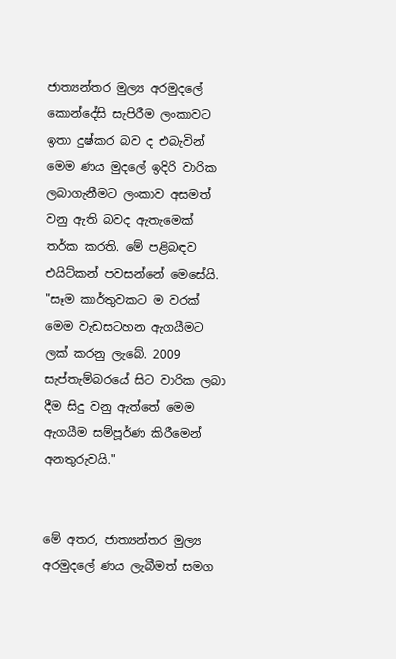ජාත්‍යන්තර මුල්‍ය අරමුදලේ කොන්දේසි සැපිරීම ලංකාවට ඉතා දුෂ්කර බව ද එබැවින් මෙම ණය මුදලේ ඉදිරි වාරික ලබාගැනීමට ලංකාව අසමත් වනු ඇති බවද ඇතැමෙක් තර්ක කරති. මේ පළිබඳව එයිට්කන් පවසන්නේ මෙසේයි. "සෑම කාර්තුවකට ම වරක් මෙම වැඩසටහන ඇගයීමට ලක් කරනු ලැබේ. 2009 සැප්තැම්බරයේ සිට වාරික ලබා දීම සිදු වනු ඇත්තේ මෙම ඇගයීම සම්පූර්ණ කිරීමෙන් අනතුරුවයි."


මේ අතර, ජාත්‍යන්තර මුල්‍ය අරමුදලේ ණය ලැබීමත් සමග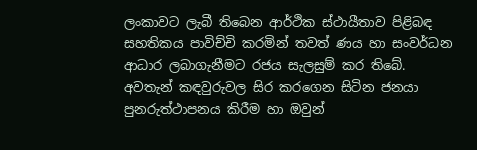ලංකාවට ලැබී තිබෙන ආර්ථික ස්ථායීතාව පිළිබඳ සහතිකය පාවිච්චි කරමින් තවත් ණය හා සංවර්ධන ආධාර ලබාගැනීමට රජය සැලසුම් කර තිබේ. අවතැන් කඳවුරුවල සිර කරගෙන සිටින ජනයා පුනරුත්ථාපනය කිරීම හා ඔවුන්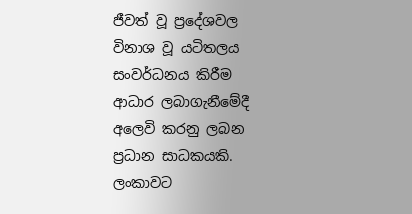ජීවත් වූ ප්‍රදේශවල විනාශ වූ යටිතලය සංවර්ධනය කිරීම ආධාර ලබාගැනීමේදී අලෙවි කරනු ලබන ප්‍රධාන සාධකයකි. ලංකාවට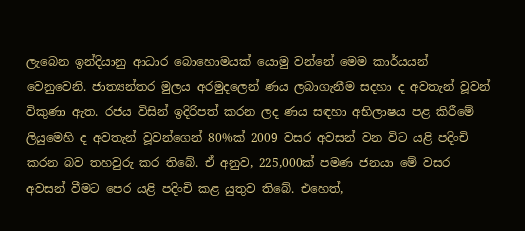ලැබෙන ඉන්දියානු ආධාර බොහොමයක් යොමු වන්නේ මෙම කාර්යයන් වෙනුවෙනි. ජාත්‍යන්තර මුලය අරමුදලෙන් ණය ලබාගැනීම සදහා ද අවතැන් වූවන් විකුණා ඇත. රජය විසින් ඉදිරිපත් කරන ලද ණය සඳහා අභිලාෂය පළ කිරීමේ ලියුමෙහි ද අවතැන් වූවන්ගෙන් 80%ක් 2009 වසර අවසන් වන විට යළි පදිංචි කරන බව තහවුරු කර තිබේ. ඒ අනුව, 225,000ක් පමණ ජනයා මේ වසර අවසන් වීමට පෙර යළි පදිංචි කළ යුතුව තිබේ. එහෙත්,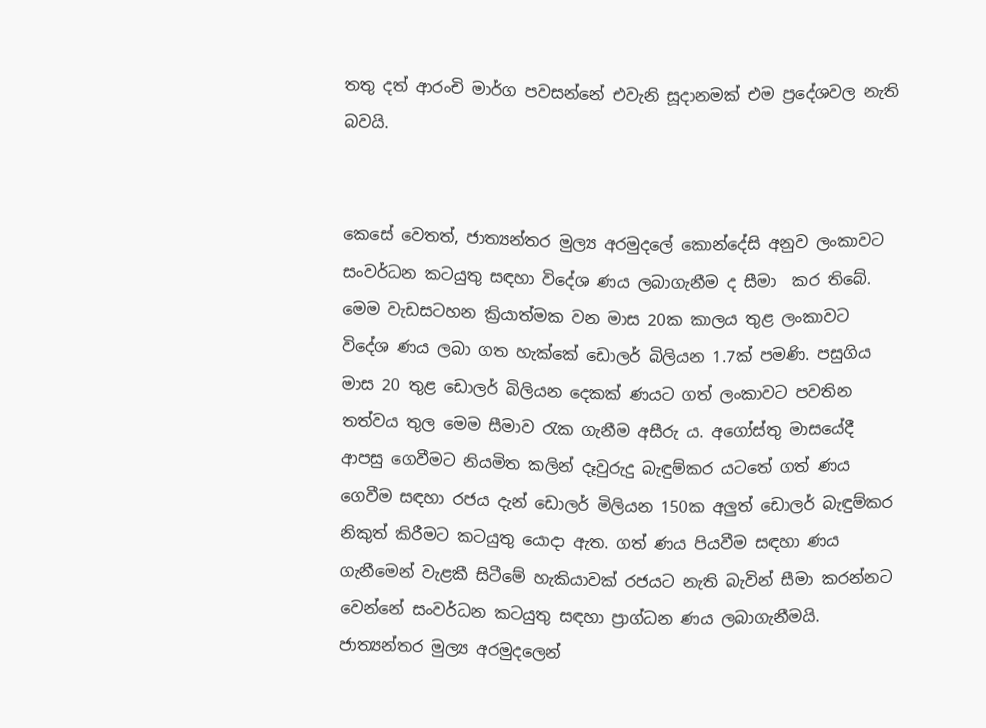තතු දත් ආරංචි මාර්ග පවසන්නේ එවැනි සූදානමක් එම ප්‍රදේශවල නැති බවයි.


කෙසේ වෙතත්, ජාත්‍යන්තර මුල්‍ය අරමුදලේ කොන්දේසි අනුව ලංකාවට සංවර්ධන කටයුතු සඳහා විදේශ ණය ලබාගැනීම ද සීමා  කර තිබේ. මෙම වැඩසටහන ක්‍රියාත්මක වන මාස 20ක කාලය තුළ ලංකාවට විදේශ ණය ලබා ගත හැක්කේ ඩොලර් බිලියන 1.7ක් පමණි. පසුගිය මාස 20 තුළ ඩොලර් බිලියන දෙකක් ණයට ගත් ලංකාවට පවතින තත්වය තුල මෙම සීමාව රැක ගැනීම අසීරු ය. අගෝස්තු මාසයේදී ආපසු ගෙවීමට නියමිත කලින් දෑවුරුදු බැඳුම්කර යටතේ ගත් ණය ගෙවීම සඳහා රජය දැන් ඩොලර් මිලියන 150ක අලුත් ඩොලර් බැඳුම්කර නිකුත් කිරීමට කටයුතු යොදා ඇත. ගත් ණය පියවීම සඳහා ණය ගැනීමෙන් වැළකී සිටීමේ හැකියාවක් රජයට නැති බැවින් සීමා කරන්නට වෙන්නේ සංවර්ධන කටයුතු සඳහා ප්‍රාග්ධන ණය ලබාගැනීමයි. ජාත්‍යන්තර මුල්‍ය අරමුදලෙන්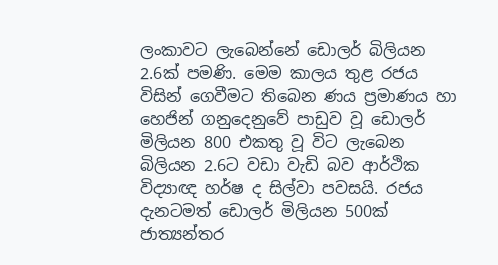ලංකාවට ලැබෙන්නේ ඩොලර් බිලියන 2.6ක් පමණි. මෙම කාලය තුළ රජය විසින් ගෙවීමට තිබෙන ණය ප්‍රමාණය හා හෙජින් ගනුදෙනුවේ පාඩුව වූ ඩොලර් මිලියන 800 එකතු වූ විට ලැබෙන බිලියන 2.6ට වඩා වැඩි බව ආර්ථික විද්‍යාඥ හර්ෂ ද සිල්වා පවසයි. රජය දැනටමත් ඩොලර් මිලියන 500ක් ජාත්‍යන්තර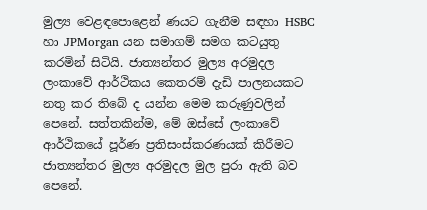මුල්‍ය වෙළඳපොළෙන් ණයට ගැනීම සඳහා HSBC හා JPMorgan යන සමාගම් සමග කටයුතු කරමින් සිටියි. ජාත්‍යන්තර මුල්‍ය අරමුදල ලංකාවේ ආර්ථිකය කෙතරම් දැඩි පාලනයකට නතු කර තිබේ ද යන්න මෙම කරුණුවලින් පෙනේ. සත්තකින්ම, මේ ඔස්සේ ලංකාවේ ආර්ථිකයේ පූර්ණ ප්‍රතිසංස්කරණයක් කිරීමට ජාත්‍යන්තර මුල්‍ය අරමුදල මුල පුරා ඇති බව පෙනේ.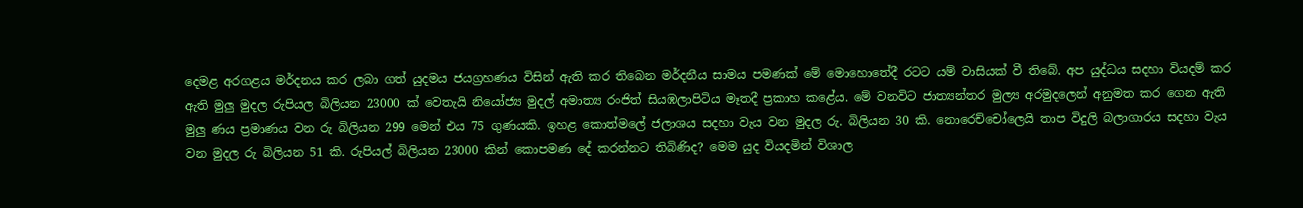දෙමළ අරගළය මර්දනය කර ලබා ගත් යුදමය ජයග්‍රහණය විසින් ඇති කර තිබෙන මර්දනීය සාමය පමණක් මේ මොහොතේදී රටට යම් වාසියක් වී තිබේ. අප යුද්ධය සදහා වියදම් කර ඇති මුලු මුදල රුපියල බිලියන 23000 ක් වෙතැයි නියෝජ්‍ය මුදල් අමාත්‍ය රංජිත් සියඹලාපිටිය මෑතදී ප්‍රකාහ කළේය. මේ වනවිට ජාත්‍යන්තර මුල්‍ය අරමුදලෙන් අනුමත කර ගෙන ඇති මුලු ණය ප්‍රමාණ‍ය වන රු බිලියන 299 මෙන් එය 75 ගුණයකි. ඉහළ කොත්මලේ ජලාශය සදහා වැය වන මුදල රු. බිලියන 30 කි. නොරෙච්චෝලෙයි තාප විදුලි බලාගාරය සදහා වැය වන මුදල රු බිලියන 51 කි. රුපියල් බිලියන 23000 කින් කොපමණ දේ කරන්නට තිබිණිද? මෙම යුද වියදමින් විශාල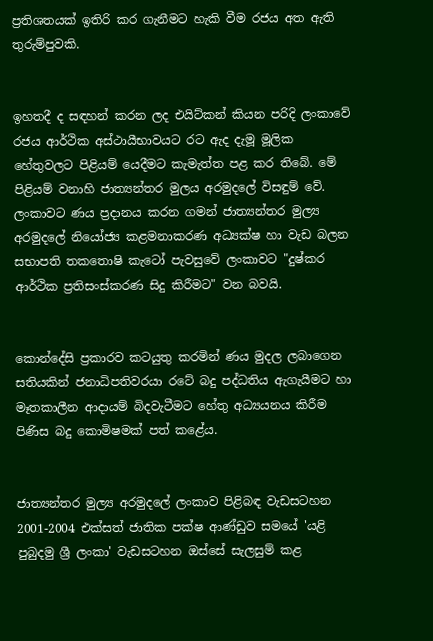ප්‍රතිශතයක් ඉතිරි කර ගැනීමට හැකි වීම රජය අත ඇති තුරුම්පුවකි.


ඉහතදී ද සඳහන් කරන ලද එයිට්කන් කියන පරිදි ලංකාවේ රජය ආර්ථික අස්ථායීභාවයට රට ඇද දැමූ මූලික හේතුවලට පිළියම් යෙදීමට කැමැත්ත පළ කර තිබේ. මේ පිළියම් වනාහි ජාත්‍යන්තර මුලය අරමුදලේ විසඳුම් වේ. ලංකාවට ණය ප්‍රදානය කරන ගමන් ජාත්‍යන්තර මුල්‍ය අරමුදලේ නියෝජ්‍ය කළමනාකරණ අධ්‍යක්ෂ හා වැඩ බලන සභාපති තකතොෂි කැටෝ පැවසුවේ ලංකාවට "දුෂ්කර ආර්ථික ප්‍රතිසංස්කරණ සිදු කිරීමට" වන බවයි.


කොන්දේසි ප්‍රකාරව කටයුතු කරමින් ණය මුදල ලබාගෙන සතියකින් ජනාධිපතිවරයා රටේ බදු පද්ධතිය ඇගැයීමට හා මෑතකාලීන ආදායම් බිදවැටීමට හේතු අධ්‍යයනය කිරීම පිණිස බදු කොමිෂමක් පත් කළේය.


ජාත්‍යන්තර මුල්‍ය අරමුදලේ ලංකාව පිළිබඳ වැඩසටහන 2001-2004 එක්සත් ජාතික පක්ෂ ආණ්ඩුව සමයේ 'යළි පුබුදමු ශ්‍රී ලංකා' වැඩසටහන ඔස්සේ සැලසුම් කළ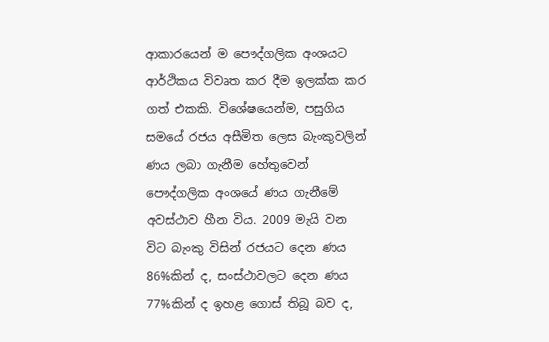ආකාරයෙන් ම පෞද්ගලික අංශයට ආර්ථිකය විවෘත කර දීම ඉලක්ක කර ගත් එකකි. විශේෂයෙන්ම, පසුගිය සම‍යේ රජය අසීමිත ලෙස බැංකුවලින් ණය ලබා ගැනීම හේතුවෙන් පෞද්ගලික අංශයේ ණය ගැනීමේ අවස්ථාව හීන විය. 2009 මැයි වන විට බැංකු විසින් රජයට දෙන ණය 86%කින් ද, සංස්ථාවලට දෙන ණය 77%කින් ද ඉහළ ගොස් තිබූ බව ද,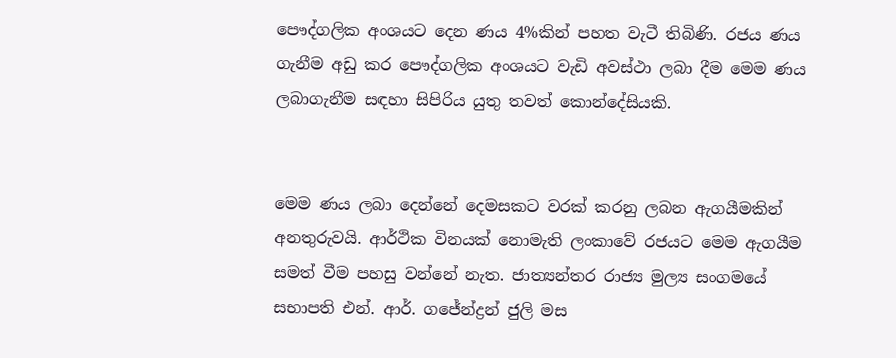පෞද්ගලික අංශයට දෙන ණය 4%කින් පහත වැටී තිබිණි. රජය ණය ගැනීම අඩු කර පෞද්ගලික අංශයට වැඩි අවස්ථා ලබා දීම මෙම ණය ලබාගැනීම සඳහා සිපිරිය යුතු තවත් කොන්දේසියකි.


මෙම ණය ලබා දෙන්නේ දෙමසකට වරක් කරනු ලබන ඇගයීමකින් අනතුරුවයි. ආර්ථික විනයක් නොමැති ලංකාවේ රජයට මෙම ඇගයීම සමත් වීම පහසු වන්නේ නැත. ජාත්‍යන්තර රාජ්‍ය මුල්‍ය සංගමයේ සභාපති එන්. ආර්. ගජේන්ද්‍රන් ජුලි මස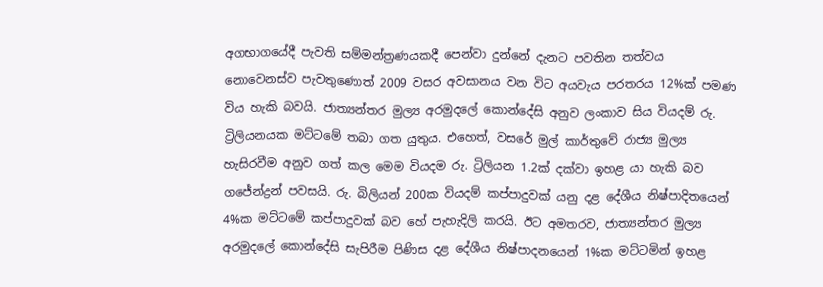අගභාගයේදී පැවති සම්මන්ත්‍රණයකදී පෙන්වා දුන්නේ දැනට පවතින තත්වය නොවෙනස්ව පැවතුණොත් 2009 වසර අවසානය වන විට අයවැය පරතරය 12%ක් පමණ විය හැකි බවයි. ජාත්‍යන්තර මුල්‍ය අරමුදලේ කොන්දේසි අනුව ලංකාව සිය වියදම් රු. ට්‍රිලියනයක මට්ටමේ තබා ගත යුතුය. එහෙත්, වසරේ මුල් කාර්තුවේ රාජ්‍ය මුල්‍ය හැසිරවීම අනුව ගත් කල මෙම වියදම ‍රු. ට්‍රිලියන 1.2ක් දක්වා ඉහළ යා හැකි බව ගජේන්ද්‍රන් පවසයි. රු. බිලියන් 200ක වියදම් කප්පාදුවක් යනු දළ දේශීය නිෂ්පාදිතයෙන් 4%ක මට්ටමේ කප්පාදුවක් බව හේ පැහැදිලි කරයි. ඊට අමතරව, ජාත්‍යන්තර මුල්‍ය අරමුදලේ කොන්දේසි සැපිරීම පිණිස දළ දේශීය නිෂ්පාදනයෙන් 1%ක මට්ටමින් ඉහළ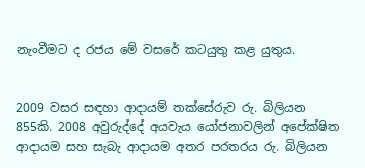නැංවීමට ද රජය මේ වසරේ කටයුතු කළ යුතුය.


2009 වසර සඳහා ආදායම් තක්සේරුව රු. බිලියන 855කි. 2008 අවුරුද්දේ අයවැය යෝජනාවලින් අපේක්ෂිත ආදායම සහ සැබැ ආදායම අතර පරතරය රු. බිලියන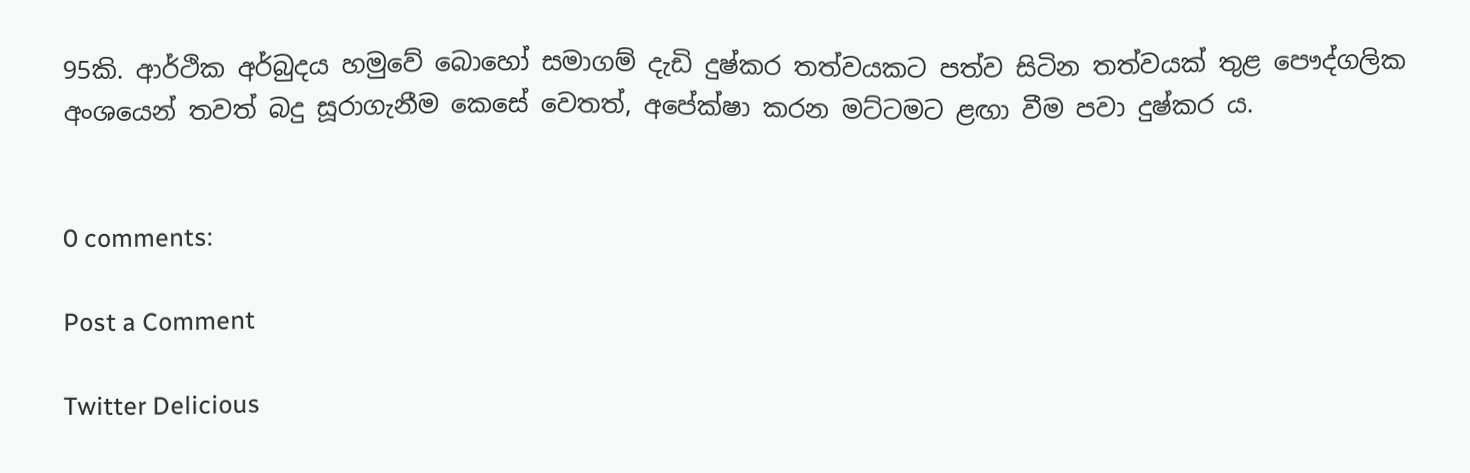95කි. ආර්ථික අර්බුදය හමුවේ බොහෝ සමාගම් දැඩි දුෂ්කර තත්වයකට පත්ව සිටින තත්වයක් තුළ පෞද්ගලික අංශයෙන් තවත් බදු සූරාගැනීම කෙසේ වෙතත්, අපේක්ෂා කරන මට්ටමට ළඟා වීම පවා දුෂ්කර ය.


0 comments:

Post a Comment

Twitter Delicious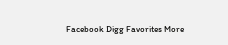Facebook Digg Favorites More